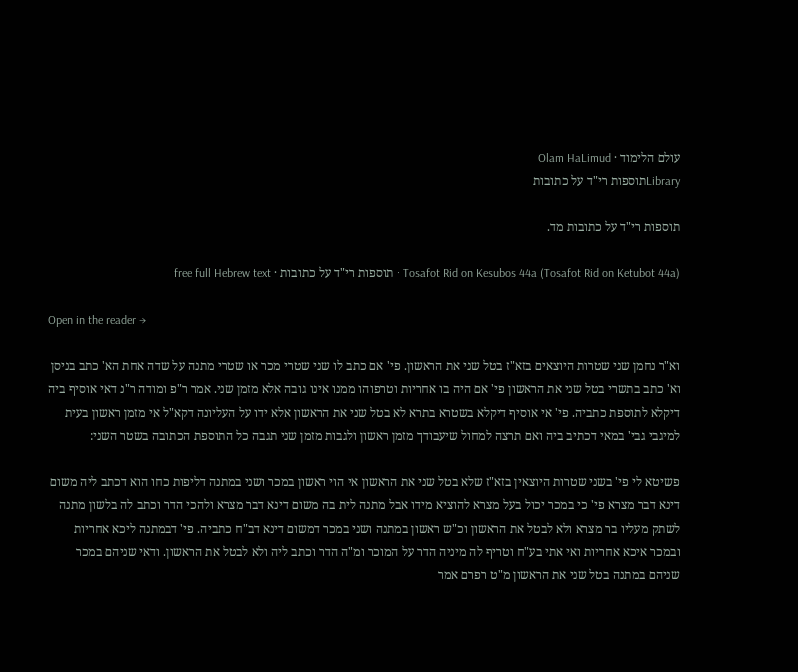עולם הלימוד · Olam HaLimud
Libraryתוספות רי"ד על כתובות

תוספות רי"ד על כתובות מד.

Tosafot Rid on Kesubos 44a (Tosafot Rid on Ketubot 44a) · תוספות רי"ד על כתובות · free full Hebrew text

Open in the reader →

וא"ר נחמן שני שטרות היוצאים בזא"ז בטל שני את הראשון. פי' אם כתב לו שני שטרי מכר או שטרי מתנה על שדה אחת הא' כתב בניסן וא' כתב בתשרי בטל שני את הראשון פי' אם היה בו אחריות וטרפוהו ממנו אינו גובה אלא מזמן שני. אמר ר"פ ומודה ר"נ דאי אוסיף ביה דיקלא לתוספת כתביה. פי' אי אוסיף דיקלא בשטרא בתרא לא בטל שני את הראשון אלא ידו על העליונה דקא"ל אי מזמן ראשון בעית למיגבי גבי' במאי דכתיב ביה ואם תרצה למחול שיעבודך מזמן ראשון ולגבות מזמן שני תגבה כל התוספת הכתובה בשטר השני:

פשיטא לי פי' בשני שטרות היוצאין בזא"ז שלא בטל שני את הראשון אי הוי ראשון במכר ושני במתנה דליפות כחו הוא דכתב ליה משום דינא דבר מצרא פי' כי במכר יכול בעל מצרא להוציא מידו אבל מתנה לית בה משום דינא דבר מצרא ולהכי הדר וכתב לה בלשון מתנה לשתק מעליו בר מצרא ולא לבטל את הראשון וכ"ש ראשון במתנה ושני במכר דמשום דינא דב"ח כתביה. פי' דבמתנה ליכא אחריות ובמכר איכא אחריות ואי אתי בע"ח וטריף לה מיניה הדר על המוכר ומ"ה הדר וכתב ליה ולא לבטל את הראשון. ודאי שניהם במכר שניהם במתנה בטל שני את הראשון מ"ט רפרם אמר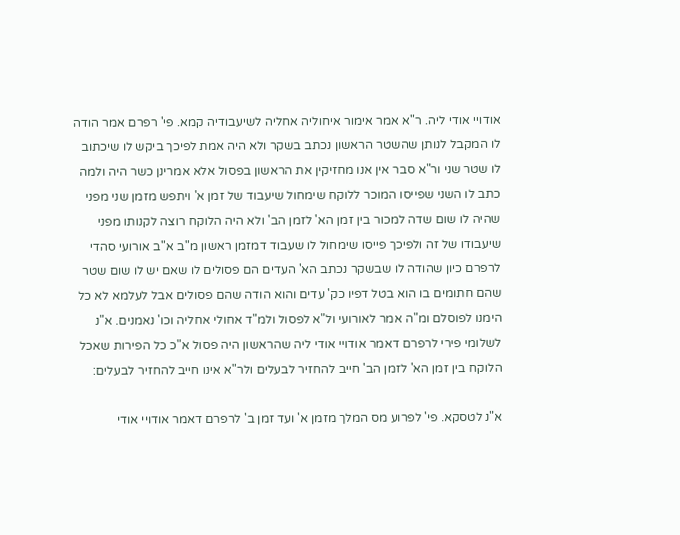אודויי אודי ליה. ר"א אמר אימור איחוליה אחליה לשיעבודיה קמא. פי' רפרם אמר הודה לו המקבל לנותן שהשטר הראשון נכתב בשקר ולא היה אמת לפיכך ביקש לו שיכתוב לו שטר שני ור"א סבר אין אנו מחזיקין את הראשון בפסול אלא אמרינן כשר היה ולמה כתב לו השני שפייסו המוכר ללוקח שימחול שיעבוד של זמן א' ויתפש מזמן שני מפני שהיה לו שום שדה למכור בין זמן הא' לזמן הב' ולא היה הלוקח רוצה לקנותו מפני שיעבודו של זה ולפיכך פייסו שימחול לו שעבוד דמזמן ראשון מ"ב א"ב אורועי סהדי לרפרם כיון שהודה לו שבשקר נכתב הא' העדים הם פסולים לו שאם יש לו שום שטר שהם חתומים בו הוא בטל דפיו כק' עדים והוא הודה שהם פסולים אבל לעלמא לא כל הימנו לפוסלם ומ"ה אמר לאורועי ול"א לפסול ולמ"ד אחולי אחליה וכו' נאמנים. א"נ לשלומי פירי לרפרם דאמר אודויי אודי ליה שהראשון היה פסול א"כ כל הפירות שאכל הלוקח בין זמן הא' לזמן הב' חייב להחזיר לבעלים ולר"א אינו חייב להחזיר לבעלים:

א"נ לטסקא. פי' לפרוע מס המלך מזמן א' ועד זמן ב' לרפרם דאמר אודויי אודי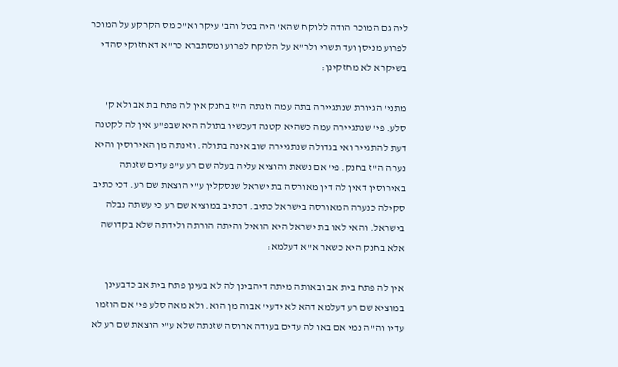ליה גם המוכר הודה ללוקח שהא' היה בטל והב' עיקר וא"כ מס הקרקע על המוכר לפרוע מניסן ועד תשרי ולר"א על הלוקח לפרוע ומסתברא כר"א דאחזוקי סהדי בשיקרא לא מחזקינן:

מתני' הגיורת שנתגיירה בתה עמה וזנתה ה"ז בחנק אין לה פתח בת אב ולא ק' סלע. פי' שנתגיירה עמה כשהיא קטנה דעכשיו בתולה היא שבפ"ע אין לה לקטנה דעת להתגייר ואי בגדולה שנתגיירה שוב אינה בתולה. וזינתה מן האירוסין והיא נערה ה"ז בחנק. פי' אם נשאת והוציא עליה בעלה שם רע ע"פ עדים שזנתה באירוסין דאין לה דין מאורסה בת ישראל שנסקלין ע"י הוצאת שם רע. דכי כתיב סקילה כנערה המאורסה בישראל כתיב. דכתיב במוציא שם רע כי עשתה נבלה בישראל. והאי לאו בת ישראל היא הואיל והיתה הורתה ולידתה שלא בקדושה אלא בחנק היא כשאר א"א דעלמא:

אין לה פתח בית אב ובאותה מיתה דיהבינן לה לא בעינן פתח בית אב כדבעינן במוציא שם רע דעלמא דהא לא ידעי' אבוה מן הוא. ולא מאה סלע פי' אם הוזמו עדיו וה"ה נמי אם באו לה עדים בעודה ארוסה שזנתה שלא ע"י הוצאת שם רע לא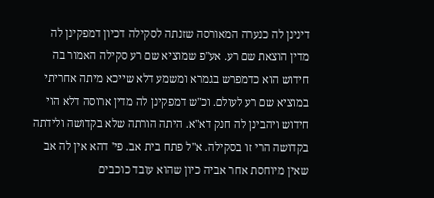דינינן לה כנערה המאורסה שזנתה לסקילה דכיון דמפקינן לה מדין הוצאת שם רע. אע"פ שמוציא שם רע סקילה האמור בה חידוש הוא כדמפרש בגמרא ומשמע דלא שייכא מיתה אחריתי במוציא שם רע לעולם. וכ"ש דמפקינן לה מדין ארוסה דלא הוי חידוש ויהבינן לה חנק דא"א. היתה הורתה שלא בקדושה ולידתה בקדושה הרי זו בסקילה. א"ל פתח בית אב. פי' דהא אין לה אב שאין מיוחסת אחר אביה כיון שהוא עובד כוכבים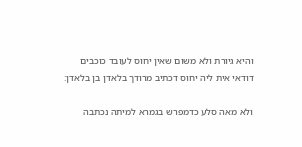והיא גיורת ולא משום שאין יחוס לעובד כוכבים דודאי אית ליה יחוס דכתיב מרודך בלאדן בן בלאדן:

ולא מאה סלע כדמפרש בגמרא למיתה נכתבה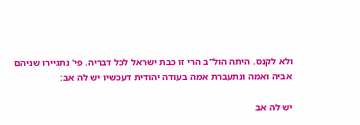ולא לקנס. היתה הול"ב הרי זו כבת ישראל לכל דבריה. פי' נתגיירו שניהם אביה ואמה ונתעברת אמה בעודה יהודית דעכשיו יש לה אב:

יש לה אב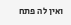ואין לה פתח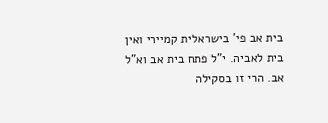בית אב פי' בישראלית קמיירי ואין בית לאביה. י"ל פתח בית אב וא"ל אב. הרי זו בסקילה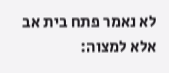לא נאמר פתח בית אב אלא למצוה: